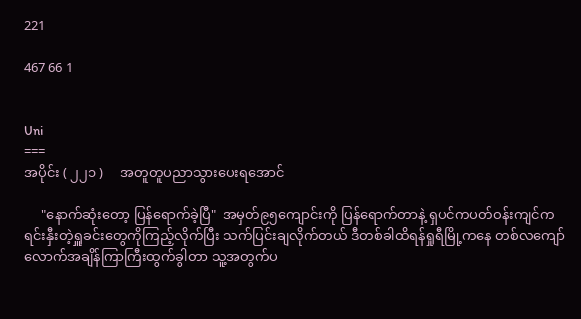221

467 66 1


Uni
===
အပိုင်း ( ၂၂၁ )     အတူတူပညာသွားပေးရအောင်

     "နောက်ဆုံးတော့ ပြန်ရောက်ခဲ့ပြီ"  အမှတ်၉၅ကျောင်းကို ပြန်ရောက်တာနဲ့ ရှပင်ကပတ်ဝန်းကျင်က ရင်းနှီးတဲ့ရှူခင်းတွေကိုကြည့်လိုက်ပြီး သက်ပြင်းချလိုက်တယ် ဒီတစ်ခါထိရန်ရှုရီမြို့ကနေ တစ်လကျော်လောက်အချိန်ကြာကြီးထွက်ခွါတာ သူ့အတွက်ပ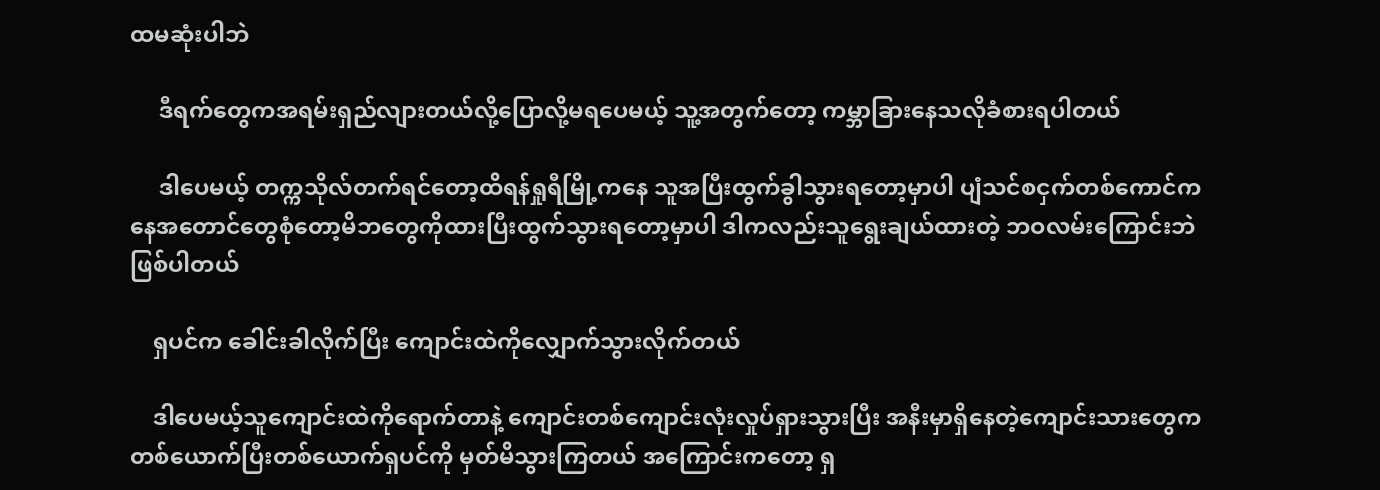ထမဆုံးပါဘဲ

     ဒီရက်တွေကအရမ်းရှည်လျားတယ်လို့ပြောလို့မရပေမယ့် သူ့အတွက်တော့ ကမ္ဘာခြားနေသလိုခံစားရပါတယ်

     ဒါပေမယ့် တက္ကသိုလ်တက်ရင်တော့ထိရန်ရှုရီမြို့ကနေ သူအပြီးထွက်ခွါသွားရတော့မှာပါ ပျံသင်စငှက်တစ်ကောင်ကနေအတောင်တွေစုံတော့မိဘတွေကိုထားပြီးထွက်သွားရတော့မှာပါ ဒါကလည်းသူရွေးချယ်ထားတဲ့ ဘဝလမ်းကြောင်းဘဲဖြစ်ပါတယ်

    ရှပင်က ခေါင်းခါလိုက်ပြီး ကျောင်းထဲကိုလျှောက်သွားလိုက်တယ်

    ဒါပေမယ့်သူကျောင်းထဲကိုရောက်တာနဲ့ ကျောင်းတစ်ကျောင်းလုံးလှုပ်ရှားသွားပြီး အနီးမှာရှိနေတဲ့ကျောင်းသားတွေက တစ်ယောက်ပြီးတစ်ယောက်ရှပင်ကို မှတ်မိသွားကြတယ် အကြောင်းကတော့ ရှ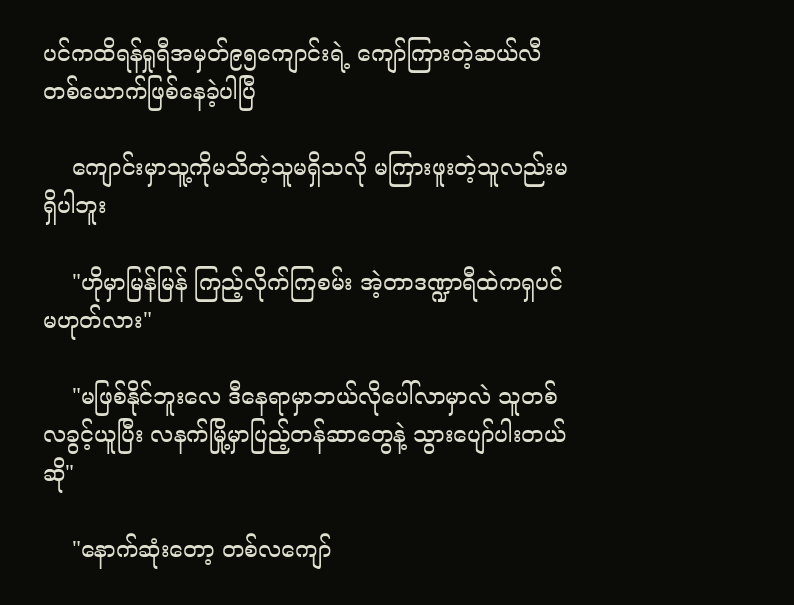ပင်ကထိရန်ရှုရီအမှတ်၉၅ကျောင်းရဲ့ ကျော်ကြားတဲ့ဆယ်လီတစ်ယောက်ဖြစ်နေခဲ့ပါပြီ

    ကျောင်းမှာသူ့ကိုမသိတဲ့သူမရှိသလို မကြားဖူးတဲ့သူလည်းမရှိပါဘူး

    "ဟိုမှာမြန်မြန် ကြည့်လိုက်ကြစမ်း အဲ့တာဒဏ္ဍာရီထဲကရှပင်မဟုတ်လား"

    "မဖြစ်နိုင်ဘူးလေ ဒီနေရာမှာဘယ်လိုပေါ်လာမှာလဲ သူတစ်လခွင့်ယူပြီး လနက်မြို့မှာပြည့်တန်ဆာတွေနဲ့ သွားပျော်ပါးတယ်ဆို"

    "နောက်ဆုံးတော့ တစ်လကျော်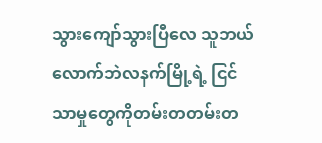သွားကျော်သွားပြီလေ သူဘယ်လောက်ဘဲလနက်မြို့ရဲ့ ငြင်သာမှုတွေကိုတမ်းတတမ်းတ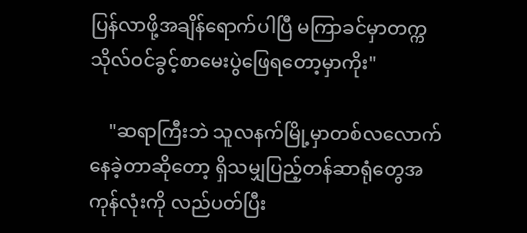ပြန်လာဖို့အချိန်ရောက်ပါပြီ မကြာခင်မှာတက္ကသိုလ်ဝင်ခွင့်စာမေးပွဲဖြေရတော့မှာကိုး"

    "ဆရာကြီးဘဲ သူလနက်မြို့မှာတစ်လလောက်နေခဲ့တာဆိုတော့ ရှိသမျှပြည့်တန်ဆာရုံတွေအကုန်လုံးကို လည်ပတ်ပြီး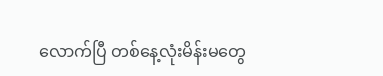လောက်ပြီ တစ်နေ့လုံးမိန်းမတွေ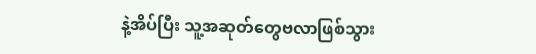နဲ့အိပ်ပြီး သူ့အဆုတ်တွေဗလာဖြစ်သွား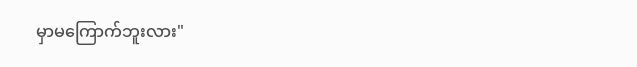မှာမကြောက်ဘူးလား"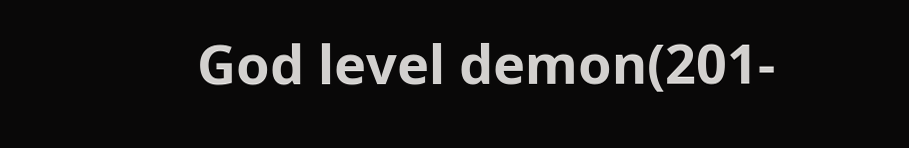God level demon(201-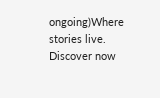ongoing)Where stories live. Discover now